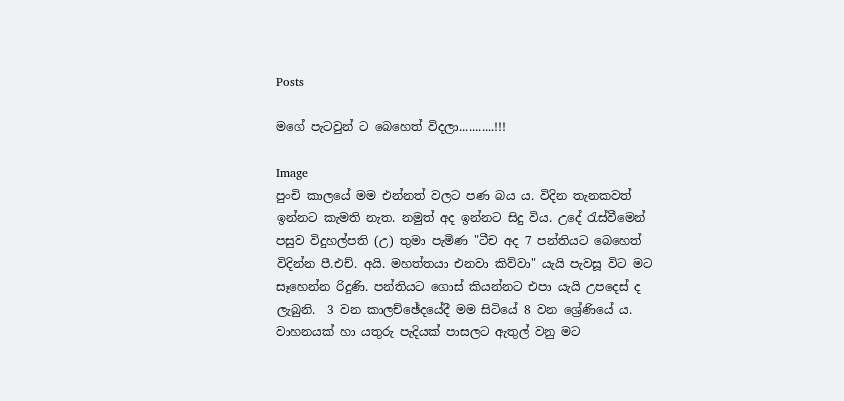Posts

මගේ පැටවුන් ට බෙහෙත් විදලා...........!!!

Image
පුංචි කාලයේ මම එන්නත් වලට පණ බය ය. විදින තැනකවත් ඉන්නට කැමති නැත. නමුත් අද ඉන්නට සිදු විය. උදේ රැස්වීමෙන් පසුව විදුහල්පති (උ) තුමා පැමිණ "ටීච අද 7 පන්තියට බෙහෙත් විදින්න පී.එච්. අයි. මහත්තයා එනවා කිව්වා" යැයි පැවසූ විට මට සෑහෙන්න රිදුණි. පන්තියට ගොස් කියන්නට එපා යැයි උපදෙස් ද ලැබුනි.  3 වන කාලච්ඡේදයේදී මම සිටියේ 8 වන ශ්‍රේණියේ ය. වාහනයක් හා යතුරු පැදියක් පාසලට ඇතුල් වනු මට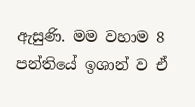ඇසුණි. මම වහාම 8 පන්තියේ ඉශාන් ව ඒ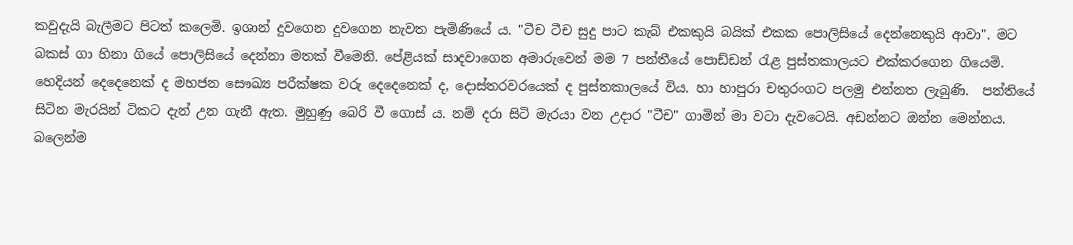කවුදැයි බැලීමට පිටත් කලෙමි. ඉශාන් දුවගෙන දුවගෙන නැවත පැමිණියේ ය. "ටීච ටීච සුදු පාට කැබ් එකකුයි බයික් එකක පොලිසියේ දෙන්නෙකුයි ආවා". මට බකස් ගා හිනා ගියේ පොලිසියේ දෙන්නා මතක් වීමෙනි. පේළියක් සාදවාගෙන අමාරුවෙන් මම 7 පන්තීයේ පොඩ්ඩන් රැළ පුස්තකාලයට එක්කරගෙන ගියෙමි. හෙදියන් දෙදෙනෙක් ද මහජන සෞඛ්‍ය පරීක්ෂක වරු දෙදෙනෙක් ද, දොස්තරවරයෙක් ද පුස්තකාලයේ විය. හා හාපුරා චතුරංගට පලමු එන්නත ලැබුණි.  පන්තියේ සිටින මැරයින් ටිකට දැන් උන ගැනී ඇත. මුහුණු බෙරි වී ගොස් ය. නම් දරා සිටි මැරයා වන උදාර "ටීච" ගාමින් මා වටා දැවටෙයි. අඩන්නට ඔන්න මෙන්නය. බලෙන්ම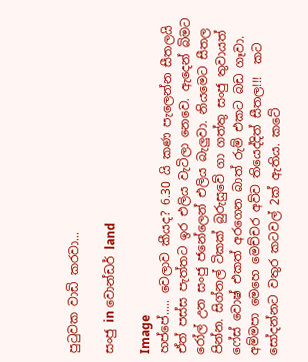පුටුවක වාඩි කරවා...

සංජු in වොන්ඩර් land

Image
හප්පේ..... වෙලාව කීයද? 6.30 යි කණ පැලෙන්න සීතලයි ඒත් පස්ස පැත්තට ඉර එලිය වැටිලා නෙවෙ. ඇදෙන් බිමට රෝල් උන සංජු ජනේලෙන් එලිය බැලුවා. නියමෙට සීතල පින්න. සිග්නල් ටිකක් බුරුසුවේ ගා ගත්තු සංජු තුවායත් ෆේස් වොෂ් එකත් අරගෙන බාත් රුම් එකට බඩ ගෑවා. අම්මපා මෙහෙ මෙච්චර අව්ව තියෙද්දිත් සීතල!!!  කට සෝදන්නට වතුර කටවල් 2ක් ඇතිය. කටේ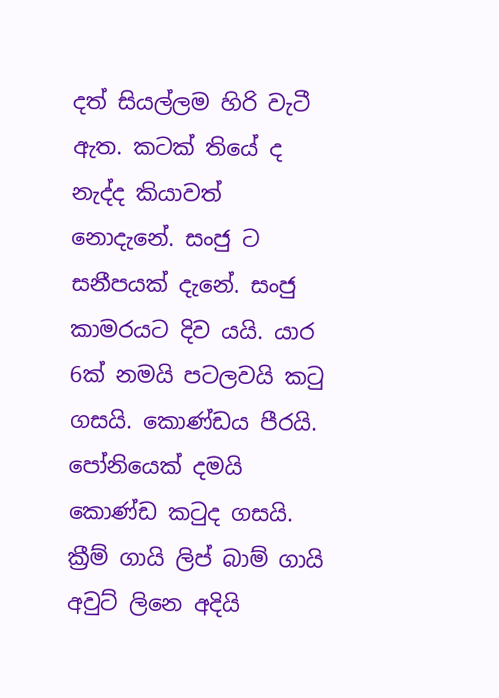දත් සියල්ලම හිරි වැටී ඇත. කටක් තියේ ද නැද්ද කියාවත් නොදැනේ. සංජු ට සනීපයක් දැනේ. සංජු කාමරයට දිව යයි. යාර 6ක් නමයි පටලවයි කටු ගසයි. කොණ්ඩය පීරයි. පෝනියෙක් දමයි කොණ්ඩ කටුද ගසයි. ක්‍රීම් ගායි ලිප් බාම් ගායි අවුට් ලිනෙ අදියි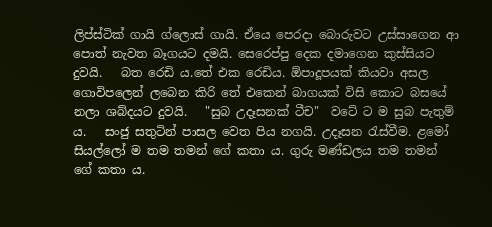ලිප්ස්ටික් ගායි ග්ලොස් ගායි. ඒයෙ පෙරදා බොරුවට උස්සාගෙන ආ පොත් නැවත බෑගයට දමයි. සෙරෙප්පු දෙක දමාගෙන කුස්සියට දුවයි.   බත රෙඩි ය.තේ එක රෙඩිය. ඕපාදූපයක් කියවා අසල ගොවිපලෙන් ලබෙන කිරි තේ එකෙන් බාගයක් විසි කොට බසයේ නලා ශබ්දයට දුවයි.   "සුබ උදෑසනක් ටීච"  වටේ ට ම සුබ පැතුම් ය.   සංජු සතුටින් පාසල වෙත පිය නගයි. උදෑසන රැස්වීම. ළමෝ සියල්ලෝ ම තම තමන් ගේ කතා ය. ගුරු මණ්ඩලය තම තමන් ගේ කතා ය.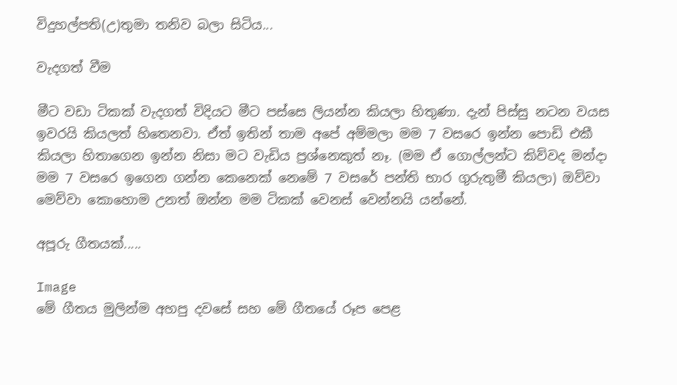විදුහල්පති(උ)තුමා තනිව බලා සිටිය...

වැදගත් වීම

මීට වඩා ටිකක් වැදගත් විදියට මීට පස්සෙ ලියන්න කියලා හිතුණා. දැන් පිස්සු නටන වයස ඉවරයි කියලත් හිතෙනවා. ඒත් ඉතින් තාම අපේ අම්මලා මම 7 වසරෙ ඉන්න පොඩි එකී කියලා හිතාගෙන ඉන්න නිසා මට වැඩිය ප්‍රශ්නෙකුත් නෑ. (මම ඒ ගොල්ලන්ට කිව්වද මන්දා මම 7 වසරෙ ඉගෙන ගන්න කෙනෙක් නෙමේ 7 වසරේ පන්ති භාර ගුරුතුමී කියලා) ඔව්වා මෙව්වා කොහොම උනත් ඔන්න මම ටිකක් වෙනස් වෙන්නයි යන්නේ.

අපූරු ගීතයක්.....

Image
මේ ගීතය මුලින්ම අහපු දවසේ සහ මේ ගීතයේ රූප පෙළ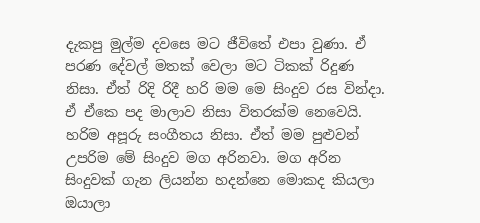දැකපු මුල්ම දවසෙ මට ජීවිතේ එපා වුණා. ඒ පරණ දේවල් මතක් වෙලා මට ටිකක් රිදුණ නිසා. ඒත් රිදි රිදී හරි මම මෙ සිංදුව රස වින්දා. ඒ ඒකෙ පද මාලාව නිසා විතරක්ම නෙවෙයි. හරිම අපූරු සංගීතය නිසා. ඒත් මම පුළුවන් උපරිම මේ සිංදුව මග අරිනවා. මග අරින සිංදුවක් ගැන ලියන්න හදන්නෙ මොකද කියලා ඔයාලා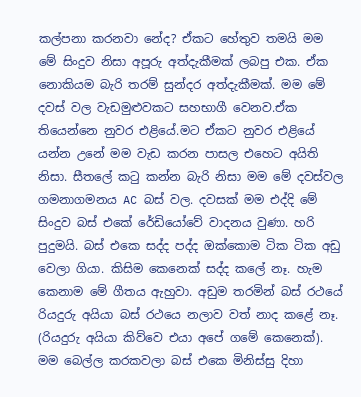කල්පනා කරනවා නේද? ඒකට හේතුව තමයි මම මේ සිංදුව නිසා අපූරු අත්දැකීමක් ලබපු එක. ඒක නොකියම බැරි තරම් සුන්දර අත්දැකීමක්. මම මේ දවස් වල වැඩමුළුවකට සහභාගී වෙනව.ඒක තියෙන්නෙ නුවර එළියේ.මට ඒකට නුවර එළියේ යන්න උනේ මම වැඩ කරන පාසල එහෙට අයිති නිසා. සීතලේ කටු කන්න බැරි නිසා මම මේ දවස්වල ගමනාගමනය AC බස් වල. දවසක් මම එද්දි මේ සිංදුව බස් එකේ රේඩියෝවේ වාදනය වුණා. හරි පුදුමයි. බස් එකෙ සද්ද පද්ද ඔක්කොම ටික ටික අඩු වෙලා ගියා. කිසිම කෙනෙක් සද්ද කලේ නෑ. හැම කෙනාම මේ ගීතය ඇහුවා. අඩුම තරමින් බස් රථයේ රියදුරු අයියා බස් රථයෙ නලාව වත් නාද කළේ නෑ. (රියදුරු අයියා කිව්වෙ එයා අපේ ගමේ කෙනෙක්). මම බෙල්ල කරකවලා බස් එකෙ මිනිස්සු දිහා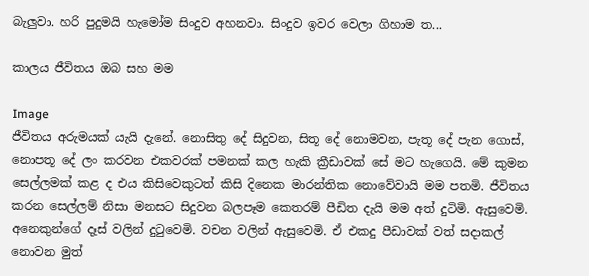බැලුවා. හරි පුදුමයි හැමෝම සිංදුව අහනවා. සිංදුව ඉවර වෙලා ගිහාම ත...

කාලය ජීවිතය ඔබ සහ මම

Image
ජීවිතය අරුමයක් යැයි දැනේ. නොසිතු දේ සිදුවන, සිතූ දේ නොමවන, පැතූ දේ පැන ගොස්, නොපතූ දේ ලං කරවන එකවරක් පමනක් කල හැකි ක්‍රීඩාවක් සේ මට හැගෙයි. මේ කුමන සෙල්ලමක් කළ ද එය කිසිවෙකුටත් කිසි දිනෙක මාරන්තික නොවේවායි මම පතමි. ජීවිතය කරන සෙල්ලම් නිසා මනසට සිදුවන බලපෑම කෙතරම් පීඩිත දැයි මම අත් දුටිමි. ඇසුවෙමි. අනෙකුන්ගේ දෑස් වලින් දුටුවෙමි. වචන වලින් ඇසුවෙමි. ඒ එකදු පීඩාවක් වත් සදාකල් නොවන මුත්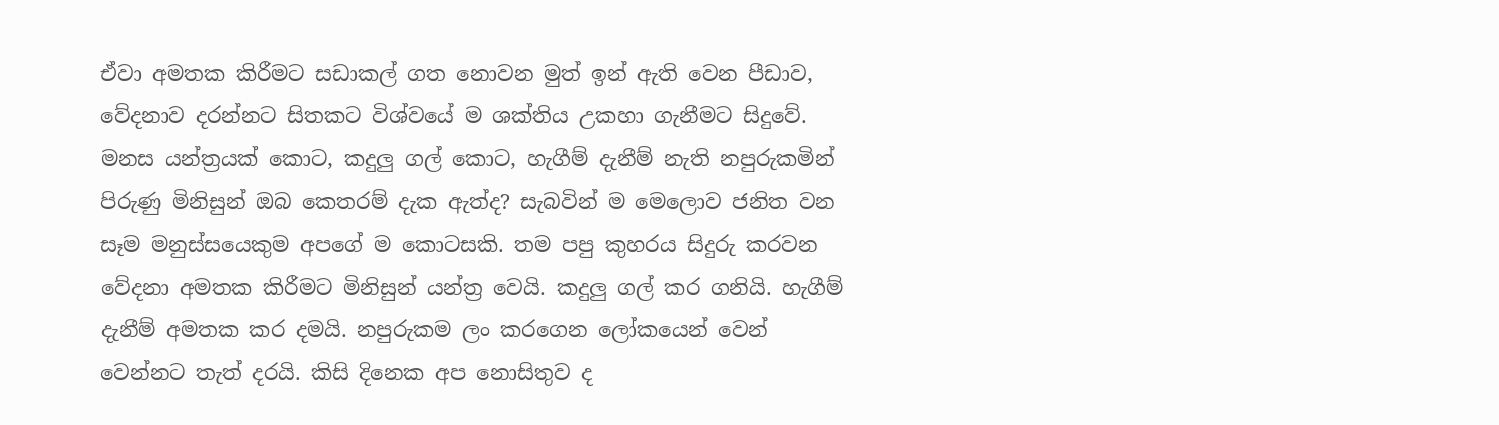ඒවා අමතක කිරීමට සඩාකල් ගත නොවන මුත් ඉන් ඇති වෙන පීඩාව, වේදනාව දරන්නට සිතකට විශ්වයේ ම ශක්තිය උකහා ගැනීමට සිදුවේ. මනස යන්ත්‍රයක් කොට, කදුලු ගල් කොට, හැගීම් දැනීම් නැති නපුරුකමින් පිරුණු මිනිසුන් ඔබ කෙතරම් දැක ඇත්ද? සැබවින් ම මෙලොව ජනිත වන සෑම මනුස්සයෙකුම අපගේ ම කොටසකි. තම පපු කුහරය සිදුරු කරවන වේදනා අමතක කිරීමට මිනිසුන් යන්ත්‍ර වෙයි. කදුලු ගල් කර ගනියි. හැගීම් දැනීම් අමතක කර දමයි. නපුරුකම ලං කරගෙන ලෝකයෙන් වෙන් වෙන්නට තැත් දරයි. කිසි දිනෙක අප නොසිතුව ද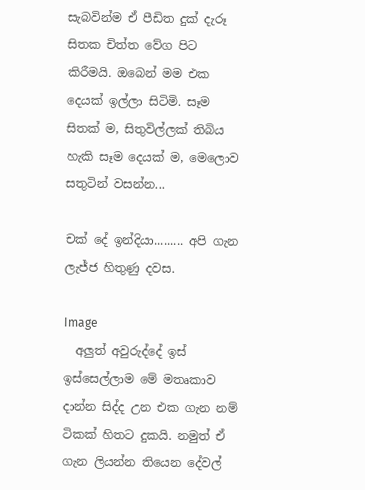සැබවින්ම ඒ පීඩිත දුක් දැරූ සිතක චිත්ත වේග පිට කිරීමයි. ඔබෙන් මම එක දෙයක් ඉල්ලා සිටිමි. සෑම සිතක් ම, සිතුවිල්ලක් තිබිය හැකි සෑම දෙයක් ම, මෙලොව සතුටින් වසන්න...

චක් දේ ඉන්දියා......... අපි ගැන ලැජ්ජ හිතුණු දවස.

Image
  අලුත් අවුරුද්දේ ඉස් ඉස්සෙල්ලාම මේ මතෘකාව දාන්න සිද්ද උන එක ගැන නම් ටිකක් හිතට දුකයි. නමුත් ඒ ගැන ලියන්න තියෙන දේවල්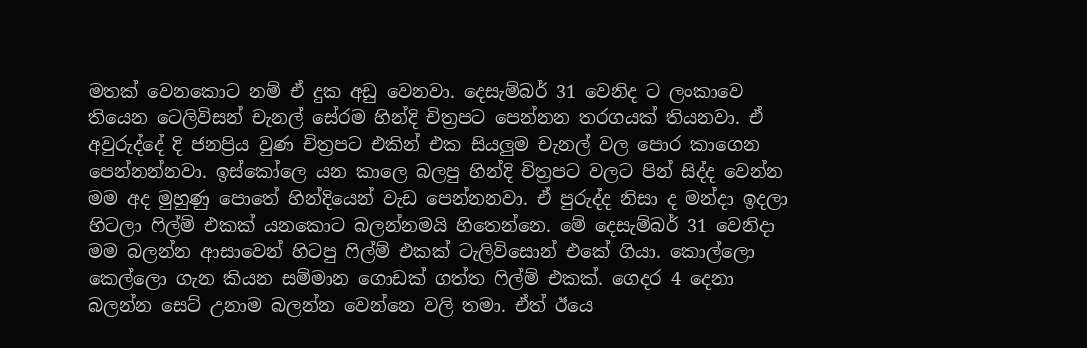මතක් වෙනකොට නම් ඒ දුක අඩු වෙනවා. දෙසැම්බර් 31 වෙනිද ට ලංකාවෙ තියෙන ටෙලිවිසන් චැනල් සේරම හින්දි චිත්‍රපට පෙන්නන තරගයක් තියනවා. ඒ අවුරුද්දේ දි ජනප්‍රිය වුණ චිත්‍රපට එකින් එක සියලුම චැනල් වල පොර කාගෙන පෙන්නන්නවා. ඉස්කෝලෙ යන කාලෙ බලපු හින්දි චිත්‍රපට වලට පින් සිද්ද වෙන්න මම අද මුහුණු පොතේ හින්දියෙන් වැඩ පෙන්නනවා. ඒ පුරුද්ද නිසා ද මන්දා ඉදලා හිටලා ෆිල්ම් එකක් යනකොට බලන්නමයි හිතෙන්නෙ. මේ දෙසැම්බර් 31 වෙනිදා මම බලන්න ආසාවෙන් හිටපු ෆිල්ම් එකක් ටැලිවිසොන් එකේ ගියා. කොල්ලො කෙල්ලො ගැන කියන සම්මාන ගොඩක් ගත්ත ෆිල්ම් එකක්. ගෙදර 4 දෙනා බලන්න සෙට් උනාම බලන්න වෙන්නෙ වලි තමා. ඒත් ඊයෙ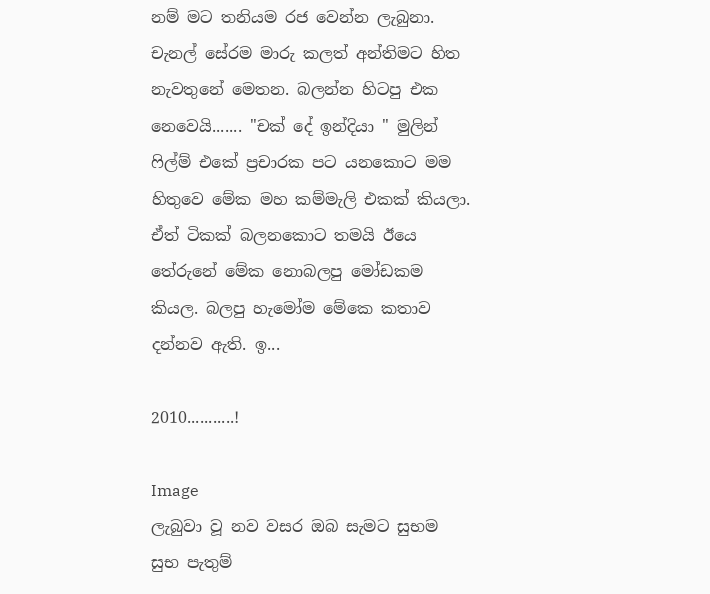නම් මට තනියම රජ වෙන්න ලැබුනා. චැනල් සේරම මාරු කලත් අන්තිමට හිත නැවතුනේ මෙතන. බලන්න හිටපු එක නෙවෙයි....... "චක් දේ ඉන්දියා " මුලින් ෆිල්ම් එකේ ප්‍රචාරක පට යනකොට මම හිතුවෙ මේක මහ කම්මැලි එකක් කියලා. ඒත් ටිකක් බලනකොට තමයි ඊයෙ තේරුනේ මේක නොබලපු මෝඩකම කියල. බලපු හැමෝම මේකෙ කතාව දන්නව ඇති. ඉ...

2010...........!

Image
ලැබුවා වූ නව වසර ඔබ සැමට සුභම සුභ පැතුම්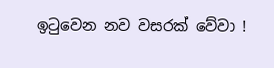ඉටුවෙන නව වසරක් වේවා !